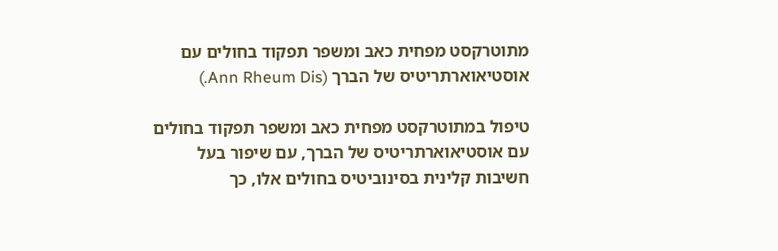מתוטרקסט מפחית כאב ומשפר תפקוד בחולים עם אוסטיאוארתריטיס של הברך (Ann Rheum Dis.)

טיפול במתוטרקסט מפחית כאב ומשפר תפקוד בחולים עם אוסטיאוארתריטיס של הברך, עם שיפור בעל חשיבות קלינית בסינוביטיס בחולים אלו, כך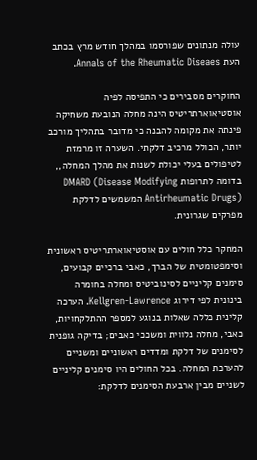עולה מנתונים שפורסמו במהלך חודש מרץ בכתב העת Annals of the Rheumatic Diseaes.

החוקרים מסבירים כי התפיסה לפיה אוסטיאוארתריטיס הינה מחלה הנובעת משחיקה פינתה את מקומה להבנה כי מדובר בתהליך מורכב יותר, הכולל מרכיב דלקתי. השערה זו מרמזת לטיפולים בעלי יכולת לשנות את מהלך המחלה,, בדומה לתרופות DMARD (Disease Modifying Antirheumatic Drugs) המשמשים לדלקת מפרקים שגרונית.

המחקר כלל חולים עם אוסטיאוארתריטיס ראשונית וסימפטומטית של הברך, כאבי ברכיים קבועים, סימנים קליניים לסינוביטיס ומחלה בחומרה בינונית לפי דירוג Kellgren-Lawrence. הערכה קלינית כללה שאלות בנוגע למספר ההתלקחויות, כאבי, מחלה נלווית ומשככי כאבים; בדיקה גופנית לסימנים של דלקת ומדדים ראשוניים ומשניים להערכת המחלה. בכל החולים היו סימנים קליניים לשניים מבין ארבעת הסימנים לדלקת: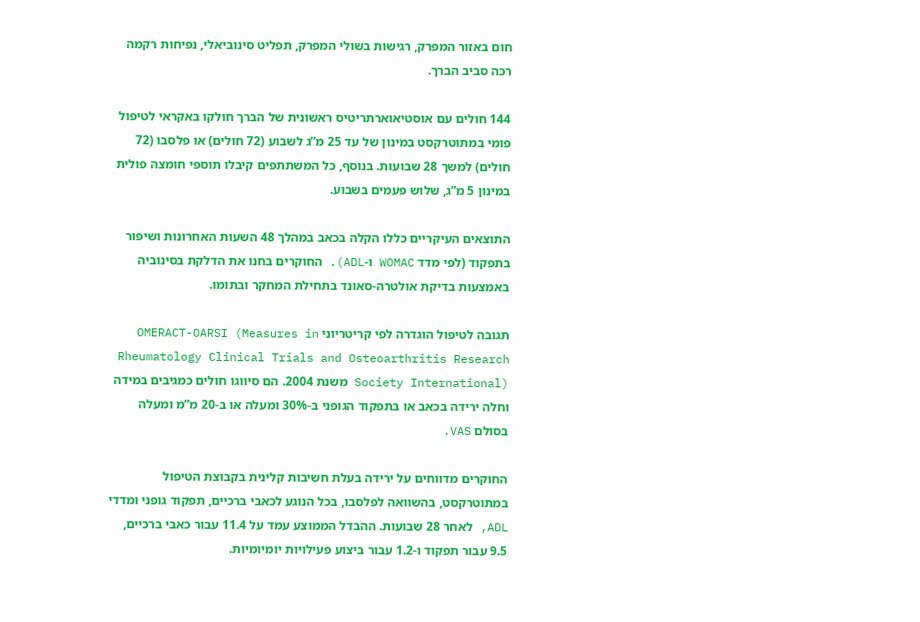חום באזור המפרק, רגישות בשולי המפרק, תפליט סינוביאלי, נפיחות רקמה רכה סביב הברך.

144 חולים עם אוסטיאוארתריטיס ראשונית של הברך חולקו באקראי לטיפול פומי במתוטרקסט במינון של עד 25 מ”ג לשבוע (72 חולים) או פלסבו (72 חולים) למשך 28 שבועות. בנוסף, כל המשתתפים קיבלו תוספי חומצה פולית במינון 5 מ”ג, שלוש פעמים בשבוע.

התוצאים העיקריים כללו הקלה בכאב במהלך 48 השעות האחרונות ושיפור בתפקוד (לפי מדד WOMAC ו-ADL). החוקרים בחנו את הדלקת בסינוביה באמצעות בדיקת אולטרה-סאונד בתחילת המחקר ובתומו.

תגובה לטיפול הוגדרה לפי קריטריוני OMERACT-OARSI (Measures in Rheumatology Clinical Trials and Osteoarthritis Research Society International) משנת 2004. הם סיווגו חולים כמגיבים במידה וחלה ירידה בכאב או בתפקוד הגופני ב-30% ומעלה או ב-20 מ”מ ומעלה בסולם VAS.

החוקרים מדווחים על ירידה בעלת חשיבות קלינית בקבוצת הטיפול במתוטרקסט, בהשוואה לפלסבו, בכל הנוגע לכאבי ברכיים, תפקוד גופני ומדדי ADL, לאחר 28 שבועות. ההבדל הממוצע עמד על 11.4 עבור כאבי ברכיים, 9.5 עבור תפקוד ו-1.2 עבור ביצוע פעילויות יומיומיות.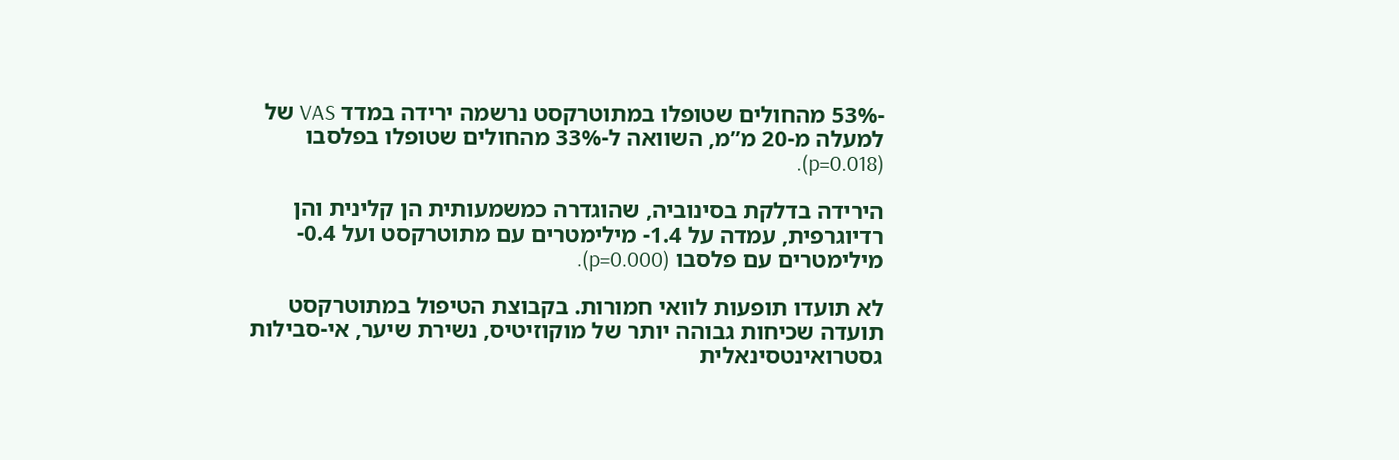-53% מהחולים שטופלו במתוטרקסט נרשמה ירידה במדד VAS של למעלה מ-20 מ”מ, השוואה ל-33% מהחולים שטופלו בפלסבו (p=0.018).

הירידה בדלקת בסינוביה, שהוגדרה כמשמעותית הן קלינית והן רדיוגרפית, עמדה על 1.4- מילימטרים עם מתוטרקסט ועל 0.4- מילימטרים עם פלסבו (p=0.000).

לא תועדו תופעות לוואי חמורות. בקבוצת הטיפול במתוטרקסט תועדה שכיחות גבוהה יותר של מוקוזיטיס, נשירת שיער, אי-סבילות גסטרואינטסינאלית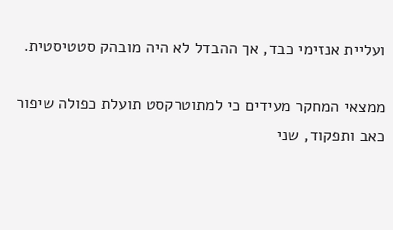ועליית אנזימי כבד, אך ההבדל לא היה מובהק סטטיסטית.

ממצאי המחקר מעידים כי למתוטרקסט תועלת כפולה שיפור כאב ותפקוד, שני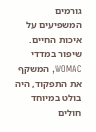גורמים המשפיעים על איכות החיים. שיפור במדדי WOMAC, המשקף את התפקוד, היה בולט במיוחד חולים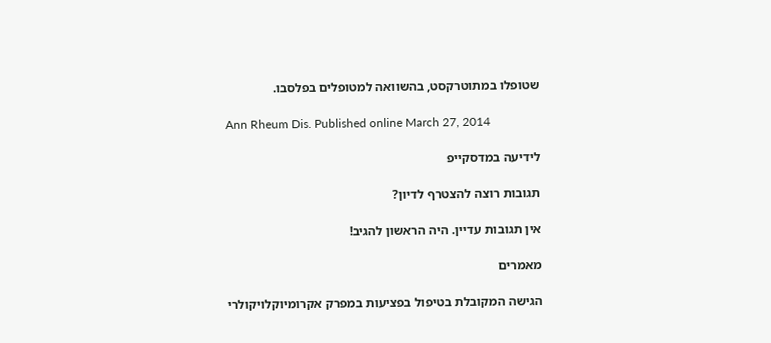שטופלו במתוטרקסט, בהשוואה למטופלים בפלסבו.

Ann Rheum Dis. Published online March 27, 2014

לידיעה במדסקייפ

תגובות רוצה להצטרף לדיון?

אין תגובות עדיין. היה הראשון להגיב!

מאמרים

הגישה המקובלת בטיפול בפציעות במפרק אקרומיוקלויקולרי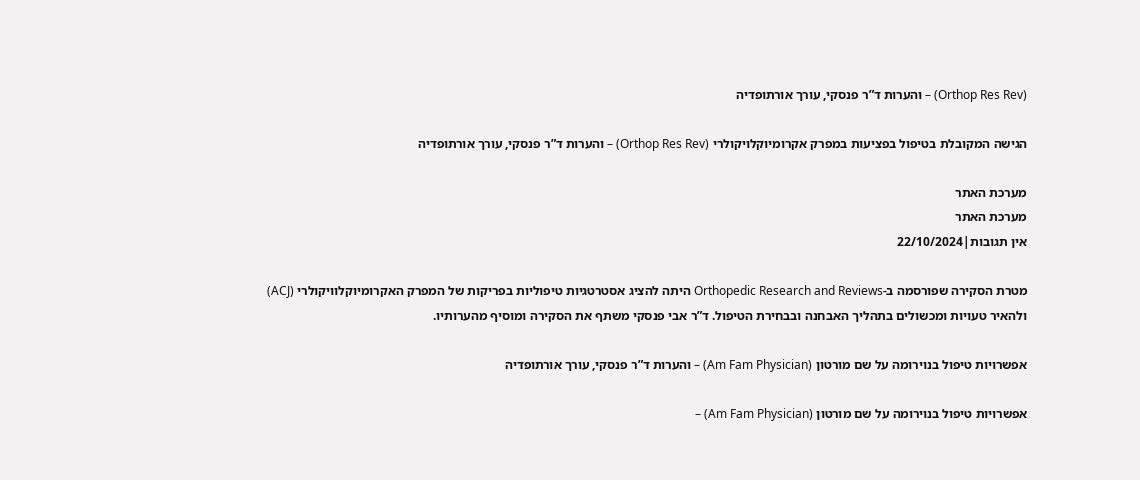(Orthop Res Rev) – והערות ד”ר פנסקי, עורך אורתופדיה

הגישה המקובלת בטיפול בפציעות במפרק אקרומיוקלויקולרי (Orthop Res Rev) – והערות ד”ר פנסקי, עורך אורתופדיה

מערכת האתר
מערכת האתר
אין תגובות|22/10/2024

מטרת הסקירה שפורסמה ב-Orthopedic Research and Reviews היתה להציג אסטרטגיות טיפוליות בפריקות של המפרק האקרומיוקלוויקולרי (ACJ) ולהאיר טעויות ומכשולים בתהליך האבחנה ובבחירת הטיפול. ד”ר אבי פנסקי משתף את הסקירה ומוסיף מהערותיו.

אפשרויות טיפול בנוירומה על שם מורטון (Am Fam Physician) – והערות ד”ר פנסקי, עורך אורתופדיה

אפשרויות טיפול בנוירומה על שם מורטון (Am Fam Physician) –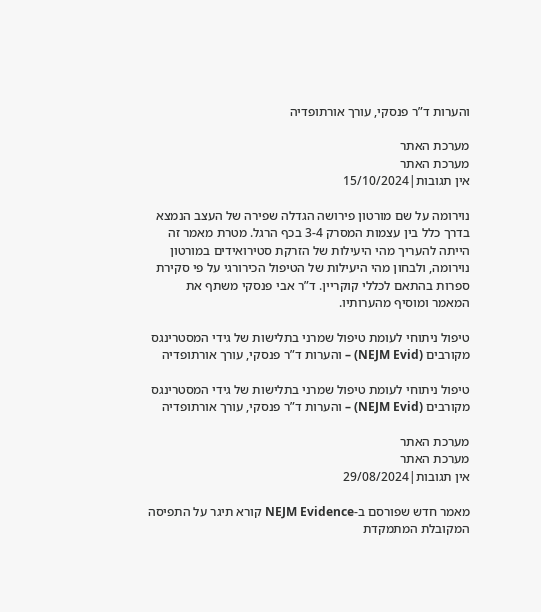והערות ד”ר פנסקי, עורך אורתופדיה

מערכת האתר
מערכת האתר
אין תגובות|15/10/2024

נוירומה על שם מורטון פירושה הגדלה שפירה של העצב הנמצא בדרך כלל בין עצמות המסרק 3-4 בכף הרגל. מטרת מאמר זה הייתה להעריך מהי היעילות של הזרקת סטירואידים במורטון נוירומה, ולבחון מהי היעילות של הטיפול הכירורגי על פי סקירת ספרות בהתאם לכללי קוקריין. ד”ר אבי פנסקי משתף את המאמר ומוסיף מהערותיו.

טיפול ניתוחי לעומת טיפול שמרני בתלישות של גידי המסטרינגס מקורבים (NEJM Evid) – והערות ד”ר פנסקי, עורך אורתופדיה

טיפול ניתוחי לעומת טיפול שמרני בתלישות של גידי המסטרינגס מקורבים (NEJM Evid) – והערות ד”ר פנסקי, עורך אורתופדיה

מערכת האתר
מערכת האתר
אין תגובות|29/08/2024

מאמר חדש שפורסם ב-NEJM Evidence קורא תיגר על התפיסה המקובלת המתמקדת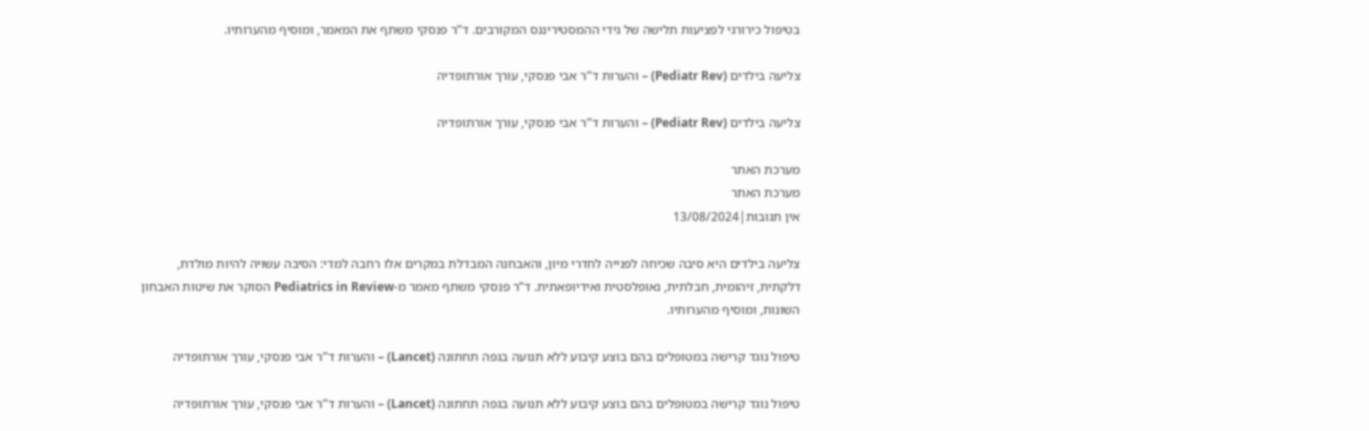בטיפול כירורגי לפציעות תלישה של גידי ההמסטירינגס המקורבים. ד”ר פנסקי משתף את המאמר, ומוסיף מהערותיו.

צליעה בילדים (Pediatr Rev) – והערות ד”ר אבי פנסקי, עורך אורתופדיה

צליעה בילדים (Pediatr Rev) – והערות ד”ר אבי פנסקי, עורך אורתופדיה

מערכת האתר
מערכת האתר
אין תגובות|13/08/2024

צליעה בילדים היא סיבה שכיחה לפנייה לחדרי מיון, והאבחנה המבדלת במקרים אלו רחבה למדי: הסיבה עשויה להיות מולדת, דלקתית, זיהומית, חבלתית, נאופלסטית ואידיופאתית. ד”ר פנסקי משתף מאמר מ-Pediatrics in Review הסוקר את שיטות האבחון השונות, ומוסיף מהערותיו.

טיפול נוגד קרישה במטופלים בהם בוצע קיבוע ללא תנועה בגפה תחתונה (Lancet) – והערות ד”ר אבי פנסקי, עורך אורתופדיה

טיפול נוגד קרישה במטופלים בהם בוצע קיבוע ללא תנועה בגפה תחתונה (Lancet) – והערות ד”ר אבי פנסקי, עורך אורתופדיה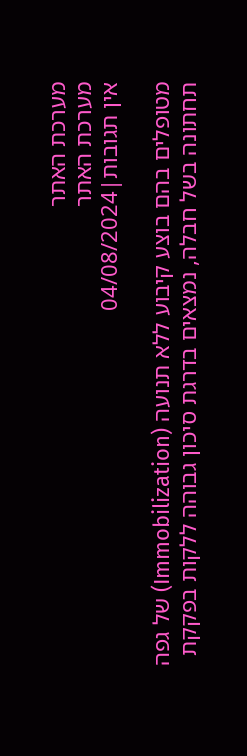מערכת האתר
מערכת האתר
אין תגובות|04/08/2024

מטופלים בהם בוצע קיבוע ללא תנועה (Immobilization) של גפה תחתונה בשל חבלה, נמצאים בדרגת סיכון גבוהה ללקות בפקקת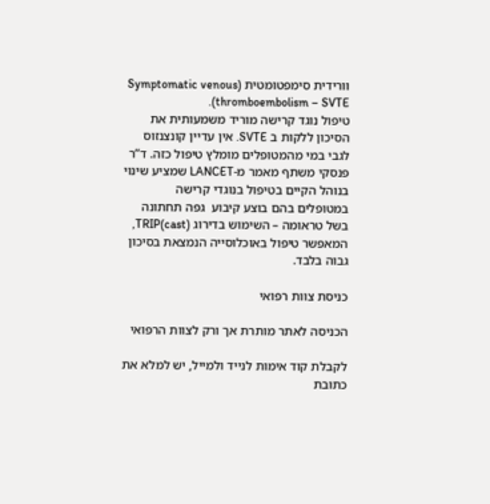וורידית סימפטומטית (Symptomatic venous thromboembolism – SVTE).
טיפול נוגד קרישה מוריד משמעותית את הסיכון ללקות ב SVTE. אין עדיין קונצנזוס לגבי במי מהמטופלים מומלץ טיפול כזה. ד”ר פנסקי משתף מאמר מ-LANCET שמציע שינוי בנוהל הקיים בטיפול בנוגדי קרישה במטופלים בהם בוצע קיבוע  גפה תחתונה בשל טראומה – השימוש בדירוג TRIP(cast), המאפשר טיפול באוכלוסייה הנמצאת בסיכון גבוה בלבד.

כניסת צוות רפואי

הכניסה לאתר מותרת אך ורק לצוות הרפואי

לקבלת קוד אימות לנייד ולמייל, יש למלא את כתובת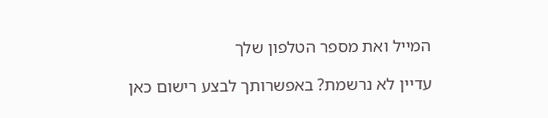המייל ואת מספר הטלפון שלך

עדיין לא נרשמת? באפשרותך לבצע רישום כאן